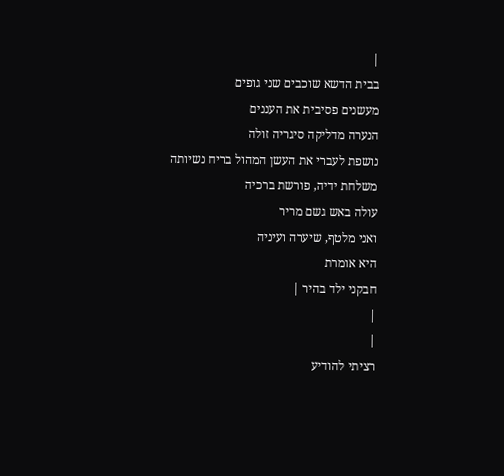|
בבית הדשא שוכבים שני גופים
מעשנים פסיבית את העננים
הנערה מדליקה סיגריה זולה
נושפת לעברי את העשן המהול בריח נשיותה
משלחת ידיה, פורשת ברכיה
עולה באש גשם מריר
ואני מלטף, שיערה ועיניה
היא אומרת
חבקני ילד בהיר |
|
|
רציתי להודיע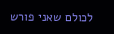לכולם שאני פורש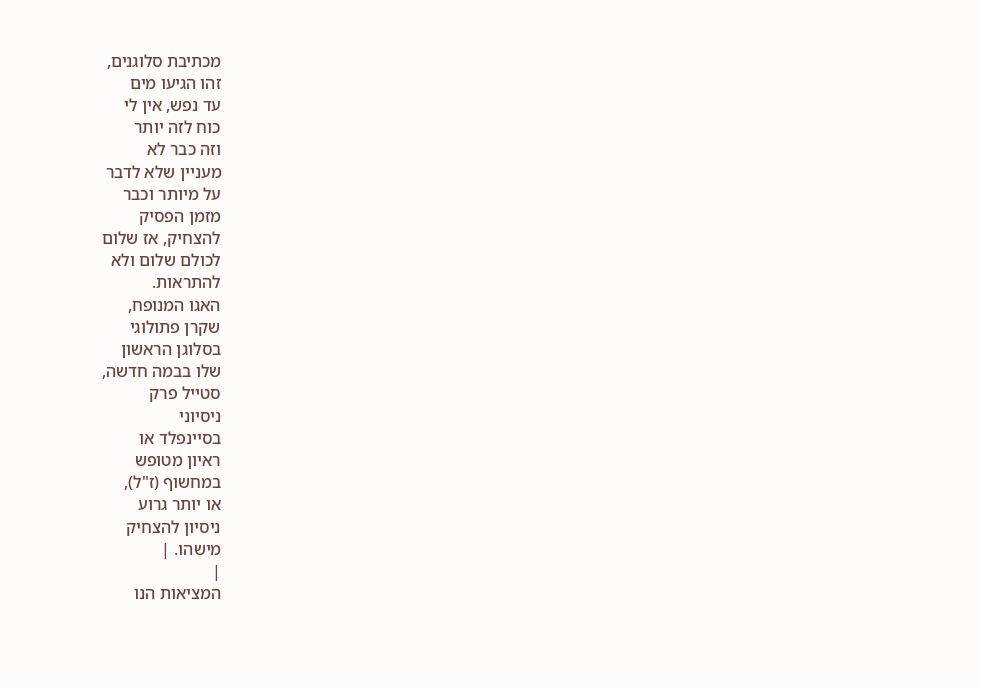מכתיבת סלוגנים,
זהו הגיעו מים
עד נפש, אין לי
כוח לזה יותר
וזה כבר לא
מעניין שלא לדבר
על מיותר וכבר
מזמן הפסיק
להצחיק, אז שלום
לכולם שלום ולא
להתראות.
האגו המנופח,
שקרן פתולוגי
בסלוגן הראשון
שלו בבמה חדשה,
סטייל פרק
ניסיוני
בסיינפלד או
ראיון מטופש
במחשוף (ז"ל),
או יותר גרוע
ניסיון להצחיק
מישהו. |
|
המציאות הנו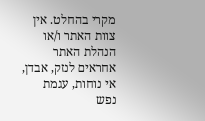מקרי בהחלט. אין צוות האתר ו/או
הנהלת האתר אחראים לנזק, אבדן, אי נוחות, עגמת
נפש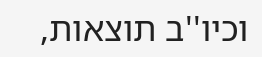וכיו''ב תוצאות,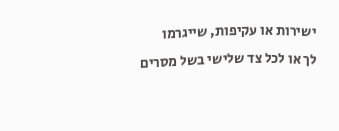ישירות או עקיפות, שייגרמו
לך או לכל צד שלישי בשל מסרים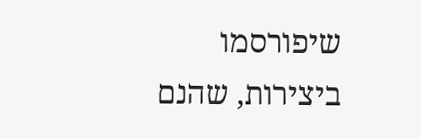שיפורסמו
ביצירות, שהנם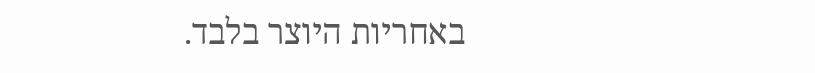באחריות היוצר בלבד.